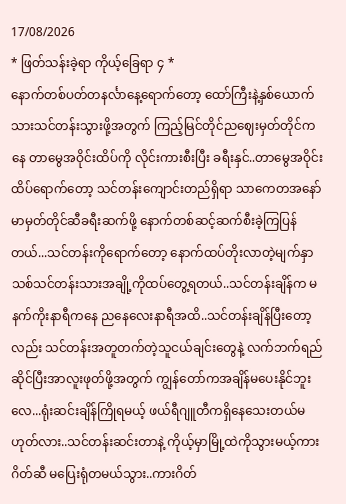17/08/2026
* ဖြတ်သန်းခဲ့ရာ ကိုယ့်ခြေရာ ၄ *
နောက်တစ်ပတ်တနင်္လာနေ့ရောက်တော့ ထော်ကြီးနဲ့နှစ်ယောက်သားသင်တန်းသွားဖို့အတွက် ကြည့်မြင်တိုင်ညဈေးမှတ်တိုင်ကနေ တာမွေအဝိုင်းထိပ်ကို လိုင်းကားစီးပြီး ခရီးနှင်..တာမွေအဝိုင်းထိပ်ရောက်တော့ သင်တန်းကျောင်းတည်ရှိရာ သာကေတအနော်မာမှတ်တိုင်ဆီခရီးဆက်ဖို့ နောက်တစ်ဆင့်ဆက်စီးခဲ့ကြပြန်တယ်...သင်တန်းကိုရောက်တော့ နောက်ထပ်တိုးလာတဲ့မျက်နှာသစ်သင်တန်းသားအချို့ကိုထပ်တွေ့ရတယ်..သင်တန်းချိန်က မနက်ကိုးနာရီကနေ ညနေလေးနာရီအထိ..သင်တန်းချိန်ပြီးတော့လည်း သင်တန်းအတူတက်တဲ့သူငယ်ချင်းတွေနဲ့ လက်ဘက်ရည်ဆိုင်ပြီးအာလူးဖုတ်ဖို့အတွက် ကျွန်တော်ကအချိန်မပေးနိုင်ဘူးလေ...ရုံးဆင်းချိန်ကြိုရမယ့် ဖယ်ရီဂျူတီကရှိနေသေးတယ်မဟုတ်လား..သင်တန်းဆင်းတာနဲ့ ကိုယ့်မှာမြို့ထဲကိုသွားမယ့်ကားဂိတ်ဆီ မပြေးရုံတမယ်သွား..ကားဂိတ်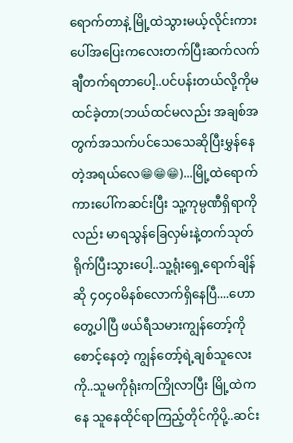ရောက်တာနဲ့ မြို့ထဲသွားမယ့်လိုင်းကားပေါ်အပြေးကလေးတက်ပြီးဆက်လက်ချီတက်ရတာပေါ့..ပင်ပန်းတယ်လို့ကိုမထင်ခဲ့တာ(ဘယ်ထင်မလည်း အချစ်အတွက်အသက်ပင်သေသေဆိုပြီးမွှန်နေတဲ့အရယ်လေ😁😁😁)...မြို့ထဲရောက်ကားပေါ်ကဆင်းပြီး သူ့ကုမ္ပဏီရှိရာကိုလည်း မာရသွန်ခြေလှမ်းနဲ့တက်သုတ်ရိုက်ပြီးသွားပေါ့..သူ့ရုံးရှေ့ရောက်ချိန်ဆို ၄၀၄၀မိနစ်လောက်ရှိနေပြီ....ဟော တွေ့ပါပြီ ဖယ်ရီသမားကျွန်တော့်ကိုစောင့်နေတဲ့ ကျွန်တော့်ရဲ့ချစ်သူလေးကို..သူမကိုရုံးကကြိုလာပြီး မြို့ထဲကနေ သူနေထိုင်ရာကြည့်တိုင်ကိုပို့..ဆင်း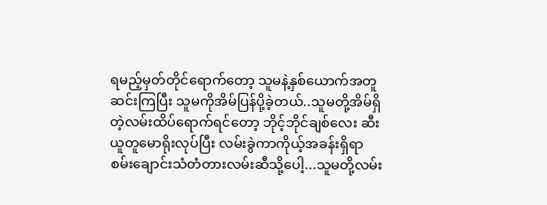ရမည့်မှတ်တိုင်ရောက်တော့ သူမနဲ့နှစ်ယောက်အတူဆင်းကြပြီး သူမကိုအိမ်ပြန်ပို့ခဲ့တယ်..သူမတို့အိမ်ရှိတဲ့လမ်းထိပ်ရောက်ရင်တော့ ဘိုင့်ဘိုင်ချစ်လေး ဆီးယူတူမောရိုးလုပ်ပြီး လမ်းခွဲကာကိုယ့်အခန်းရှိရာ စမ်းချောင်းသံတံတားလမ်းဆီသို့ပေါ့...သူမတို့လမ်း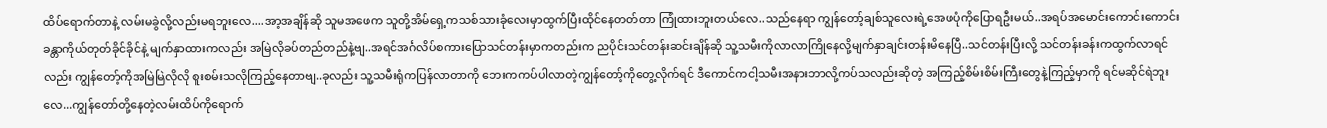ထိပ်ရောက်တာနဲ့ လမ်းမခွဲလို့လည်းမရဘူးလေ....အာ့အချိန်ဆို သူမအဖေက သူတို့အိမ်ရှေ့ကသစ်သားခုံလေးမှာထွက်ပြီးထိုင်နေတတ်တာ ကြုံထားဘူးတယ်လေ..သည်နေရာ ကျွန်တော့်ချစ်သူလေးရဲ့အေဖပုံကိုပြောရဦးမယ်..အရပ်အမောင်းကောင်းကောင်း ခန္တာကိုယ်တုတ်ခိုင်ခိုင်နဲ့ မျက်နှာထားကလည်း အမြဲလိုခပ်တည်တည်နဲ့ဗျ..အရင်အင်္ဂလိပ်စကားပြောသင်တန်းမှာကတည်းက ညပိုင်းသင်တန်းဆင်းချိန်ဆို သူ့သမီးကိုလာလာကြိုနေလို့မျက်နှာချင်းတန်းမိနေပြီ..သင်တန်းပြီးလို့ သင်တန်းခန်းကထွက်လာရင်လည်း ကျွန်တော့်ကိုအမြဲမြဲလိုလို စူးစမ်းသလိုကြည့်နေတာဗျ..ခုလည်း သူ့သမီးရုံကပြန်လာတာကို ဘေးကကပ်ပါလာတဲ့ကျွန်တော့်ကိုတွေ့လိုက်ရင် ဒီကောင်ကငါ့သမီးအနားဘာလို့ကပ်သလည်းဆိုတဲ့ အကြည့်စိမ်းစိမ်းကြီးတွေနဲ့ကြည့်မှာကို ရင်မဆိုင်ရဲဘူးလေ...ကျွန်တော်တို့နေတဲ့လမ်းထိပ်ကိုရောက်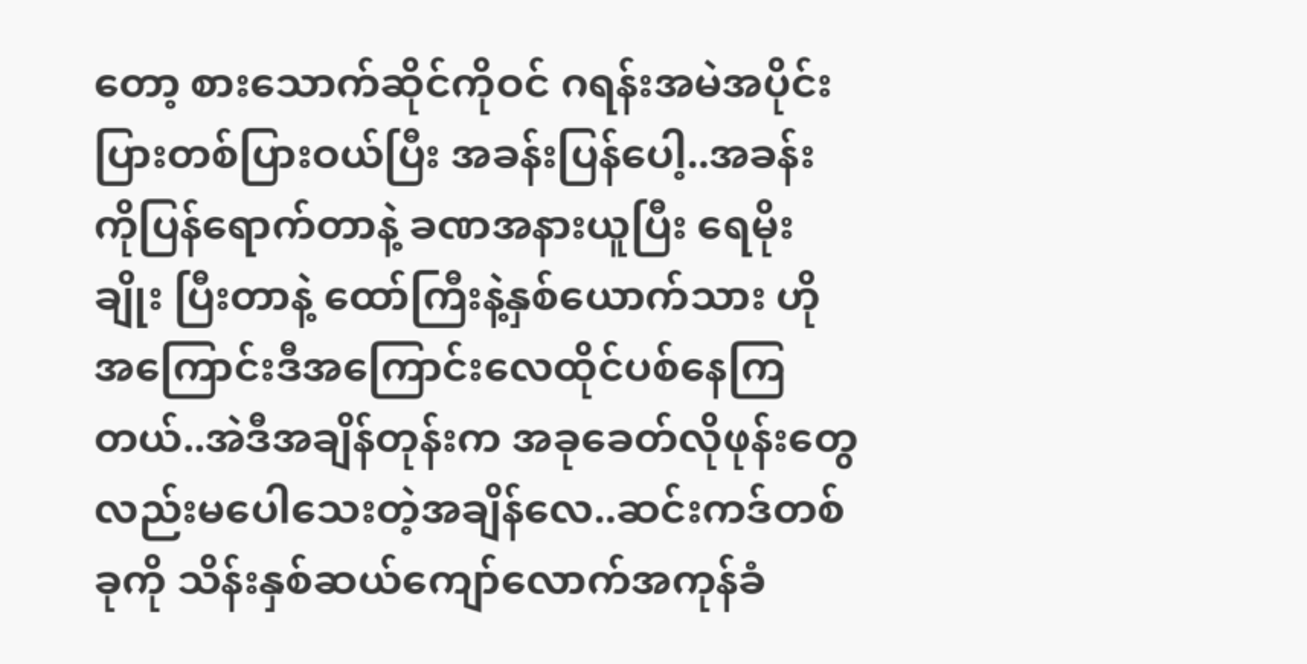တော့ စားသောက်ဆိုင်ကိုဝင် ဂရန်းအမဲအပိုင်းပြားတစ်ပြားဝယ်ပြီး အခန်းပြန်ပေါ့..အခန်းကိုပြန်ရောက်တာနဲ့ ခဏအနားယူပြီး ရေမိုးချိုး ပြီးတာနဲ့ ထော်ကြီးနဲ့နှစ်ယောက်သား ဟိုအကြောင်းဒီအကြောင်းလေထိုင်ပစ်နေကြတယ်..အဲဒီအချိန်တုန်းက အခုခေတ်လိုဖုန်းတွေလည်းမပေါသေးတဲ့အချိန်လေ..ဆင်းကဒ်တစ်ခုကို သိန်းနှစ်ဆယ်ကျော်လောက်အကုန်ခံ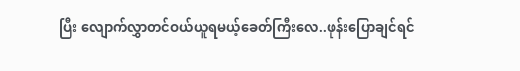ပြီး လျောက်လွှာတင်ဝယ်ယူရမယ့်ခေတ်ကြီးလေ..ဖုန်းပြောချင်ရင်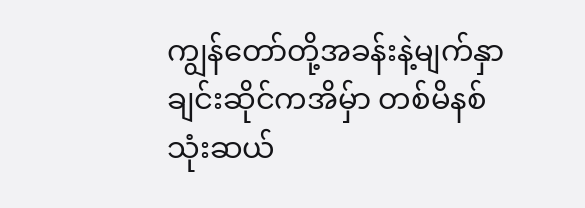ကျွန်တော်တို့အခန်းနဲ့မျက်နှာချင်းဆိုင်ကအိမှ်ာ တစ်မိနစ်သုံးဆယ်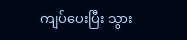ကျပ်ပေးပြီး သွား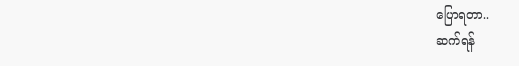ပြောရတာ..
ဆက်ရန်